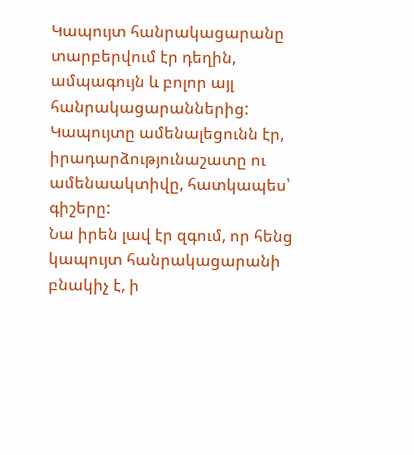Կապույտ հանրակացարանը տարբերվում էր դեղին, ամպագույն և բոլոր այլ հանրակացարաններից: Կապույտը ամենալեցունն էր, իրադարձությունաշատը ու ամենաակտիվը, հատկապես՝ գիշերը:
Նա իրեն լավ էր զգում, որ հենց կապույտ հանրակացարանի բնակիչ է, ի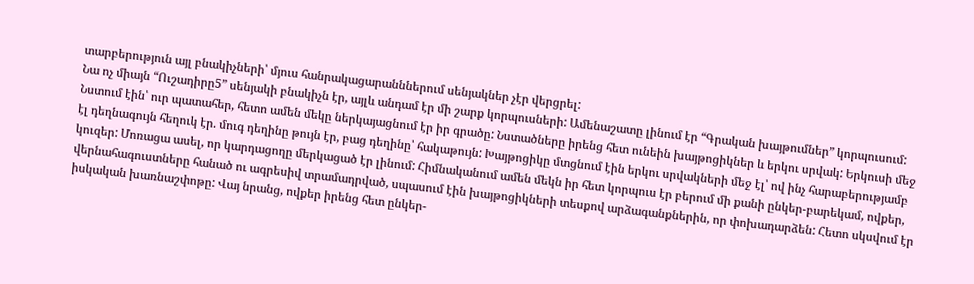տարբերություն այլ բնակիչների՝ մյուս հանրակացարանններում սենյակներ չէր վերցրել:
Նա ոչ միայն “Ուշադիրը5” սենյակի բնակիչն էր, այլև անդամ էր մի շարք կորպուսների: Ամենաշատը լինում էր “Գրական խայթումներ” կորպուսում:
Նստում էին՝ ուր պատահեր, հետո ամեն մեկը ներկայացնում էր իր գրածը: Նստածները իրենց հետ ունեին խայթոցիկներ և երկու սրվակ: Երկուսի մեջ էլ դեղնագույն հեղուկ էր. մուգ դեղինը թույն էր, բաց դեղինը՝ հակաթույն: Խայթոցիկը մտցնում էին երկու սրվակների մեջ էլ՝ ով ինչ հարաբերությամբ կուզեր: Մոռացա ասել, որ կարդացողը մերկացած էր լինում: Հիմնականում ամեն մեկն իր հետ կորպուս էր բերում մի քանի ընկեր-բարեկամ, ովքեր, վերնահագուստները հանած ու ագրեսիվ տրամադրված, սպասում էին խայթոցիկների տեսքով արձագանքներին, որ փոխադարձեն: Հետո սկսվում էր իսկական խառնաշփոթը: Վայ նրանց, ովքեր իրենց հետ ընկեր-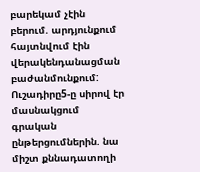բարեկամ չէին բերում. արդյունքում հայտնվում էին վերակենդանացման բաժանմունքում:
Ուշադիրը5-ը սիրով էր մասնակցում գրական ընթերցումներին. նա միշտ քննադատողի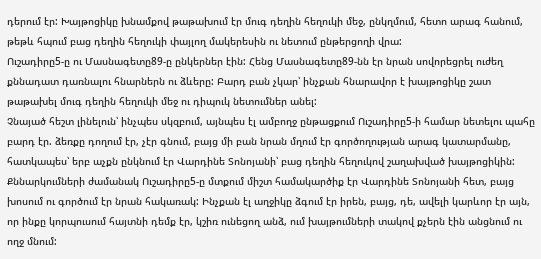դերում էր: Խայթոցիկը խնամքով թաթախում էր մուգ դեղին հեղուկի մեջ, ընկղմում, հետո արագ հանում, թեթև հպում բաց դեղին հեղուկի փայլող մակերեսին ու նետում ընթերցողի վրա:
Ուշադիրը5-ը ու Մասնագետը89-ը ընկերներ էին: Հենց Մասնագետը89-նն էր նրան սովորեցրել ուժեղ քննադատ դառնալու հնարներն ու ձևերը: Բարդ բան չկար՝ ինչքան հնարավոր է խայթոցիկը շատ թաթախել մուգ դեղին հեղուկի մեջ ու դիպուկ նետումներ անել:
Չնայած հեշտ լինելուն՝ ինչպես սկզբում, այնպես էլ ամբողջ ընթացքում Ուշադիրը5-ի համար նետելու պահը բարդ էր. ձեռքը դողում էր, չէր գնում, բայց մի բան նրան մղում էր գործողության արագ կատարմանը, հատկապես՝ երբ աչքն ընկնում էր Վարդինե Տոնոյանի՝ բաց դեղին հեղուկով շաղախված խայթոցիկին:
Քննարկումների ժամանակ Ուշադիրը5-ը մտքում միշտ համակարծիք էր Վարդինե Տոնոյանի հետ, բայց խոսում ու գործում էր նրան հակառակ: Ինչքան էլ աղջիկը ձգում էր իրեն, բայց, դե, ավելի կարևոր էր այն, որ ինքը կորպուսում հայտնի դեմք էր, կշիռ ունեցող անձ, ում խայթումների տակով քչերն էին անցնում ու ողջ մնում: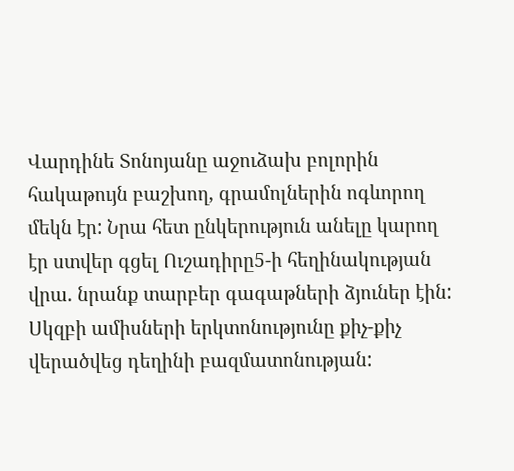Վարդինե Տոնոյանը աջուձախ բոլորին հակաթույն բաշխող, գրամոլներին ոգևորող մեկն էր: Նրա հետ ընկերություն անելը կարող էր ստվեր գցել Ուշադիրը5-ի հեղինակության վրա. նրանք տարբեր գագաթների ձյուներ էին:
Սկզբի ամիսների երկտոնությունը քիչ-քիչ վերածվեց դեղինի բազմատոնության: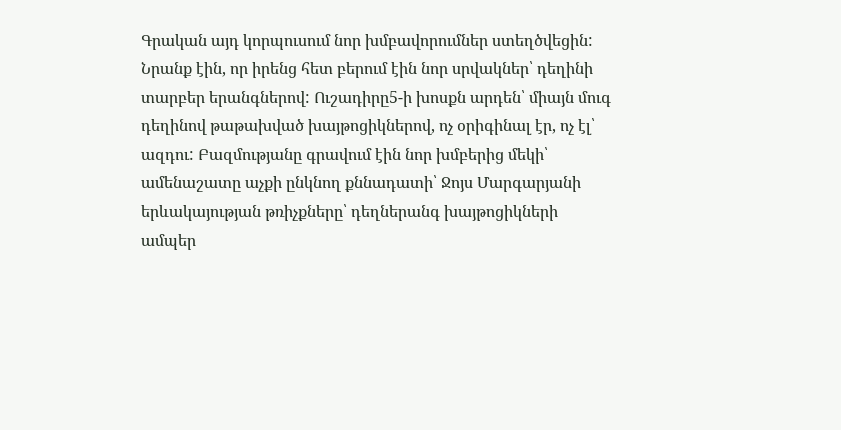Գրական այդ կորպուսում նոր խմբավորումներ ստեղծվեցին: Նրանք էին, որ իրենց հետ բերում էին նոր սրվակներ՝ դեղինի տարբեր երանգներով: Ուշադիրը5-ի խոսքն արդեն՝ միայն մուգ դեղինով թաթախված խայթոցիկներով, ոչ օրիգինալ էր, ոչ էլ՝ ազդու: Բազմությանը գրավում էին նոր խմբերից մեկի՝ ամենաշատը աչքի ընկնող քննադատի՝ Ջոյս Մարգարյանի երևակայության թռիչքները՝ դեղներանգ խայթոցիկների ամպեր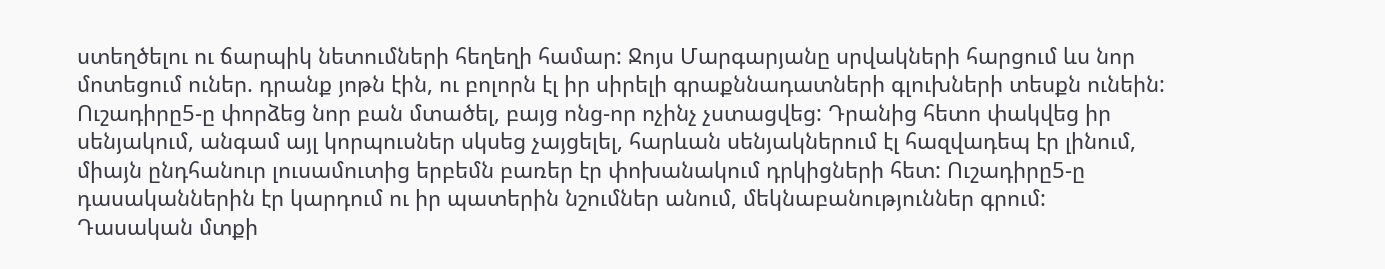ստեղծելու ու ճարպիկ նետումների հեղեղի համար: Ջոյս Մարգարյանը սրվակների հարցում ևս նոր մոտեցում ուներ. դրանք յոթն էին, ու բոլորն էլ իր սիրելի գրաքննադատների գլուխների տեսքն ունեին:
Ուշադիրը5-ը փորձեց նոր բան մտածել, բայց ոնց-որ ոչինչ չստացվեց: Դրանից հետո փակվեց իր սենյակում, անգամ այլ կորպուսներ սկսեց չայցելել, հարևան սենյակներում էլ հազվադեպ էր լինում, միայն ընդհանուր լուսամուտից երբեմն բառեր էր փոխանակում դրկիցների հետ: Ուշադիրը5-ը դասականներին էր կարդում ու իր պատերին նշումներ անում, մեկնաբանություններ գրում:
Դասական մտքի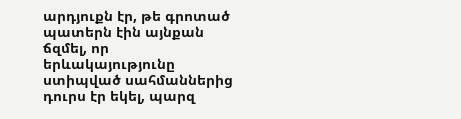արդյուքն էր, թե գրոտած պատերն էին այնքան ճզմել, որ երևակայությունը ստիպված սահմաններից դուրս էր եկել, պարզ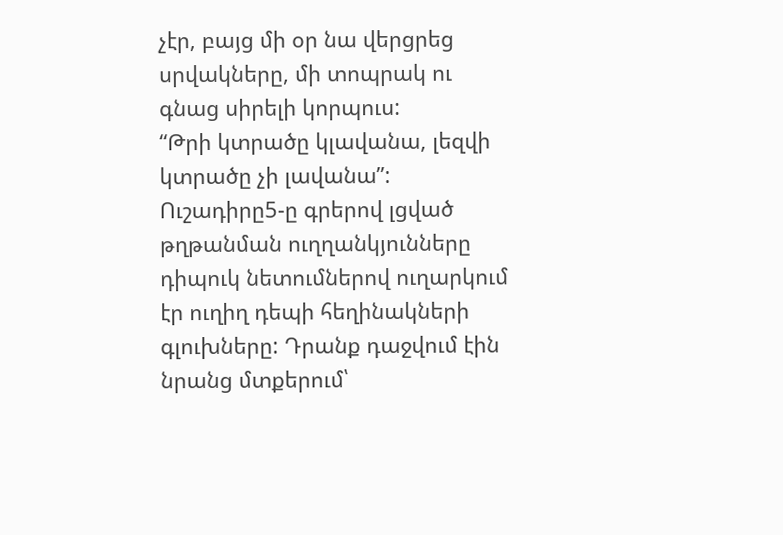չէր, բայց մի օր նա վերցրեց սրվակները, մի տոպրակ ու գնաց սիրելի կորպուս:
“Թրի կտրածը կլավանա, լեզվի կտրածը չի լավանա”:
Ուշադիրը5-ը գրերով լցված թղթանման ուղղանկյունները դիպուկ նետումներով ուղարկում էր ուղիղ դեպի հեղինակների գլուխները: Դրանք դաջվում էին նրանց մտքերում՝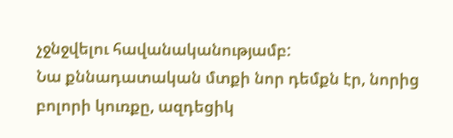չջնջվելու հավանականությամբ:
Նա քննադատական մտքի նոր դեմքն էր, նորից բոլորի կուռքը, ազդեցիկ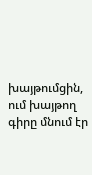խայթումցին, ում խայթող գիրը մնում էր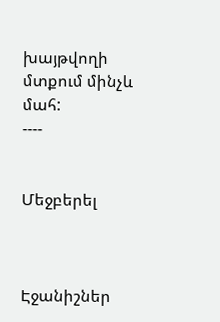խայթվողի մտքում մինչև մահ:
----


Մեջբերել



Էջանիշներ